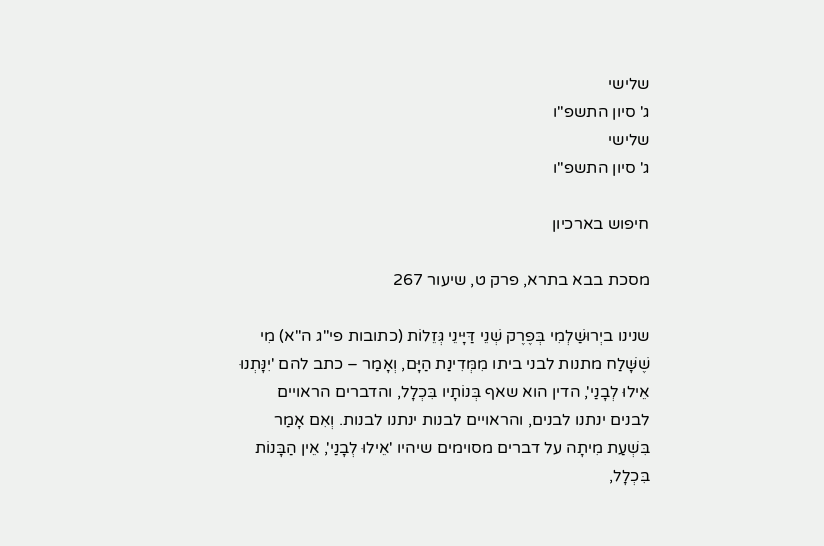שלישי
ג' סיון התשפ"ו
שלישי
ג' סיון התשפ"ו

חיפוש בארכיון

מסכת בבא בתרא, פרק ט, שיעור 267

שנינו ביְרוּשַׁלְמִי בְּפֶרֶק שְׁנֵי דַּיָּינֵי גְּזֵלוֹת (כתובות פי"ג ה"א) מִי שֶׁשָּׁלַח מתנות לבני ביתו מִמְּדִינַת הַיָּם, וְאָמַר – כתב להם 'יִנָּתְנוּ אֵילוּ לְבָנַי', הדין הוא שאף בְּנוֹתָיו בִּכְלָל, והדברים הראויים לבנים ינתנו לבנים, והראויים לבנות ינתנו לבנות. וְאִם אָמַר בִּשְׁעַת מִיתָה על דברים מסוימים שיהיו 'אֵילוּ לְבָנַי', אֵין הַבָּנוֹת בִּכְלָל,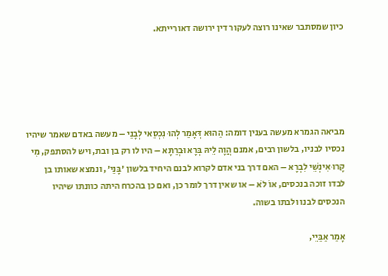כיון שמסתבר שאינו רוצה לעקור דין ירושה דאורייתא.





מביאה הגמרא מעשה בענין דומה: הַהוּא דְּאָמַר לְהוּ נִכְסַאי לְבָנַי – מעשה באדם שאמר שיהיו נכסיו לבניו, בלשון רבים, אמנם הֲוָה לֵיהּ בְּרָא וּבְרַתָּא – היו לו רק בן ובת, ויש להסתפק, מִי קָרוּ אִינְשֵׁי לִבְרָא – האם דרך בני אדם לקרוא לבנם היחיד בלשון 'בָּנַי', ונמצא שאותו בן לבדו זוכה בנכסים, אוֹ לֹא – או שאין דרך לומר כן, ואם כן בהכרח היתה כוונתו שיהיו הנכסים לבנו ולבתו בשוה.

אָמַר אַבַּיֵי,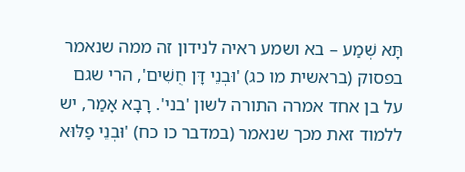תָּא שְׁמַע – בא ושמע ראיה לנידון זה ממה שנאמר בפסוק (בראשית מו כג) 'וּבְנֵי דָּן חֻשִׁים', הרי שגם על בן אחד אמרה התורה לשון 'בני'. רָבָא אָמַר, יש ללמוד זאת מכך שנאמר (במדבר כו כח) 'וּבְנֵי פַלּוּא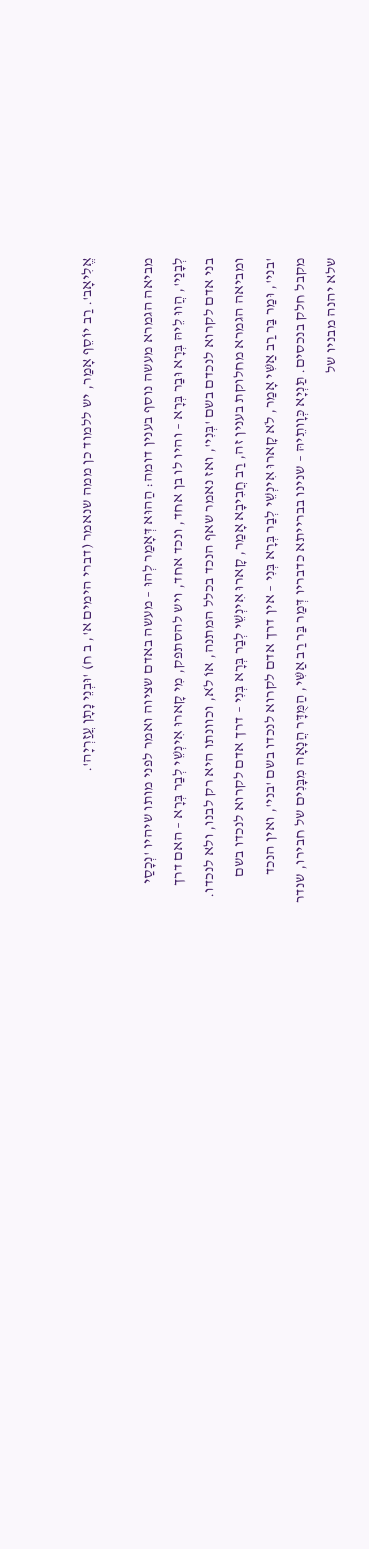אֱלִיאָב'. רַב יוֹסֵף אָמַר, יש ללמוד כן ממה שנאמר (דברי הימים א', ב ח) 'וּבְנֵי נָתָן עֲזַרְיָה'.

מביאה הגמרא מעשה נוסף בענין דומה: הַהוּא דְּאָמַר לְהוּ – מעשה באדם שציוה ואמר לפני מותו שיהיו 'נְכָסַי לְבָנַי', הֲווּ לֵיהּ בְּרָא וּבַר בְּרָא – והיו לו בן אחד, ונכד אחד, ויש להסתפק, מִי קָארוּ אִינְשֵׁי לְבַר בְּרָא – האם דרך בני אדם לקרוא לנכדם בשם 'בְּנִי', ואז נאמר שאף הנכד בכלל המתנה, אוֹ לֹא, וכוונתו היא רק לבנו, ולא לנכדו. ומביאה הגמרא מחלוקת בענין זה, רַב חֲבִיבָא אָמַר, קָארוּ אִינְשֵׁי לְבַר בְּרָא בְּנִי – דרך אדם לקרוא לנכדו בשם 'בני', וּמַר בַּר רַב אַשִּׁי אָמַר, לֹא קָארוּ אִינְשֵׁי לְבַר בְּרָא בְּנִי – אין דרך אדם לקרוא לנכדו בשם 'בני', ואין הנכד מקבל חלק בנכסים. תַּנְיָא כְּוָותֵיהּ – שנינו בברייתא כדבריו דְּמַר בַּר רַב אַשִּׁי, הַמֻּדָּר הֲנָאָה מִבָּנִים של חבירו, שנדר שלא יהנה מבניו של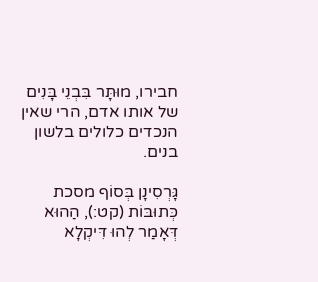חבירו, מוּתָּר בִּבְנֵי בָּנִים של אותו אדם, הרי שאין הנכדים כלולים בלשון בנים.

גָּרְסִינָן בְּסוֹף מסכת כְּתוּבּוֹת (קט:), הַהוּא דְּאָמַר לְהוּ דִּיקְלָא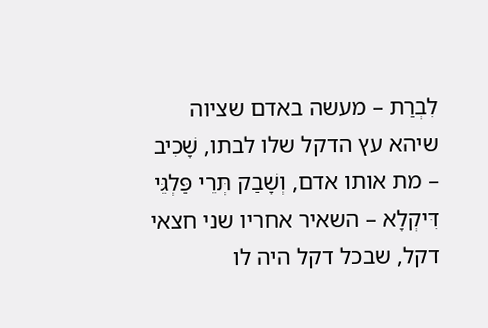לִבְרַת – מעשה באדם שציוה שיהא עץ הדקל שלו לבתו, שָׁכִיב – מת אותו אדם, וְשָׁבַק תְּרֵי פַּלְגֵּי דִּיקְלָא – השאיר אחריו שני חצאי דקל, שבכל דקל היה לו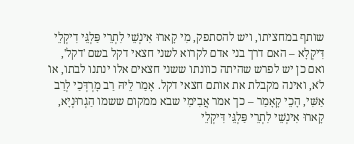שותף במחציתו, ויש להסתפק, מִי קָארוּ אִינְשֵׁי לִתְרֵי פַּלְגֵּי דִיקְלֵי דִּיקְלָא – האם דרך בני אדם לקרוא לשני חצאי דקל בשם 'דקל', ואם כן יש לפרש שהיתה כוונתו ששני חצאים אלו ינתנו לבתו, אוֹ לֹא, ואינה מקבלת את אותם חצאי דקל. אָמַר לֵיהּ רַב מָרְדְּכַי לְרַב אַשִּׁי, הָכֵי קָאָמַר – כך אמר אֲבִימִי שבא ממקום ששמו הַגְרוּנְיָא, קָארוּ אִינְשֵׁי לִתְרֵי פַּלְגֵּי דִּיקְלֵי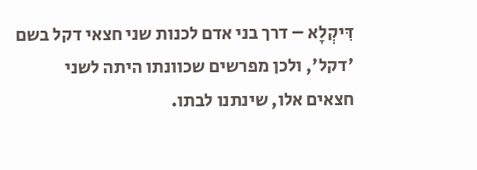דִּיקְלָא – דרך בני אדם לכנות שני חצאי דקל בשם 'דקל', ולכן מפרשים שכוונתו היתה לשני חצאים אלו, שינתנו לבתו.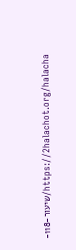https://2halachot.org/halacha/שיעור-118-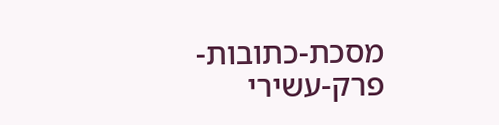מסכת-כתובות-פרק-עשירי